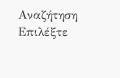Αναζήτηση
Επιλέξτε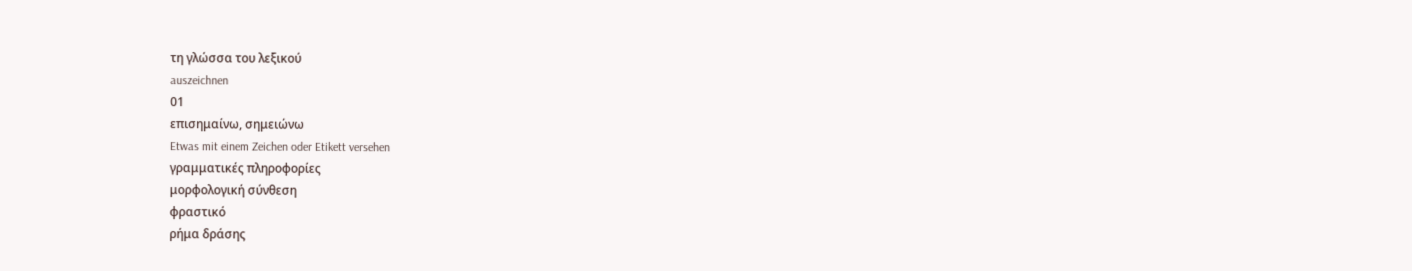τη γλώσσα του λεξικού
auszeichnen
01
επισημαίνω, σημειώνω
Etwas mit einem Zeichen oder Etikett versehen
γραμματικές πληροφορίες
μορφολογική σύνθεση
φραστικό
ρήμα δράσης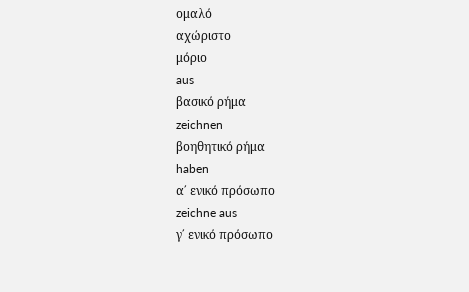ομαλό
αχώριστο
μόριο
aus
βασικό ρήμα
zeichnen
βοηθητικό ρήμα
haben
α΄ ενικό πρόσωπο
zeichne aus
γ΄ ενικό πρόσωπο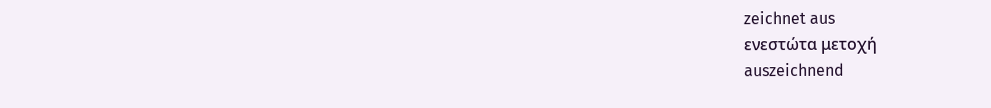zeichnet aus
ενεστώτα μετοχή
auszeichnend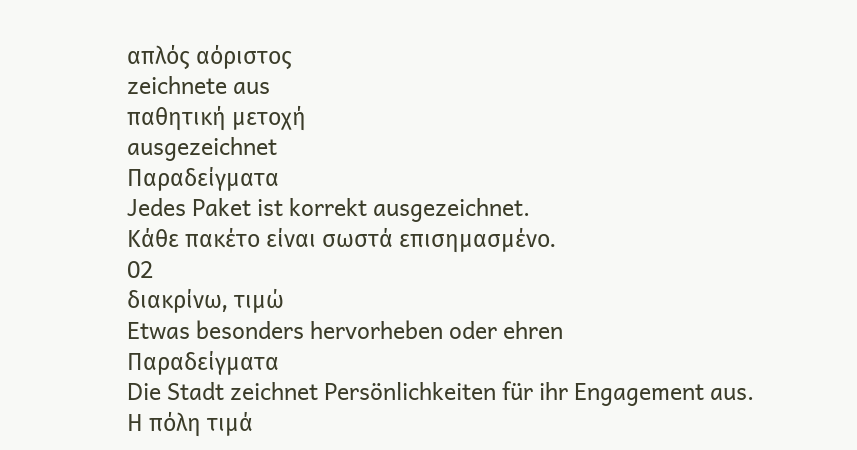απλός αόριστος
zeichnete aus
παθητική μετοχή
ausgezeichnet
Παραδείγματα
Jedes Paket ist korrekt ausgezeichnet.
Κάθε πακέτο είναι σωστά επισημασμένο.
02
διακρίνω, τιμώ
Etwas besonders hervorheben oder ehren
Παραδείγματα
Die Stadt zeichnet Persönlichkeiten für ihr Engagement aus.
Η πόλη τιμά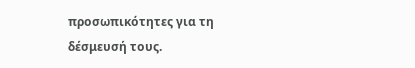προσωπικότητες για τη δέσμευσή τους.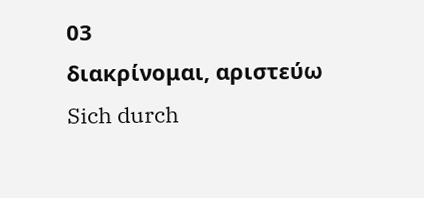03
διακρίνομαι, αριστεύω
Sich durch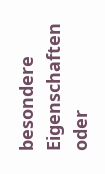besondere Eigenschaften oder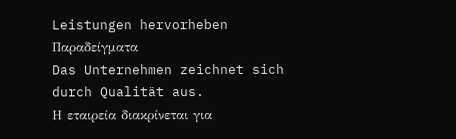Leistungen hervorheben
Παραδείγματα
Das Unternehmen zeichnet sich durch Qualität aus.
Η εταιρεία διακρίνεται για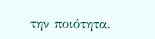την ποιότητα.